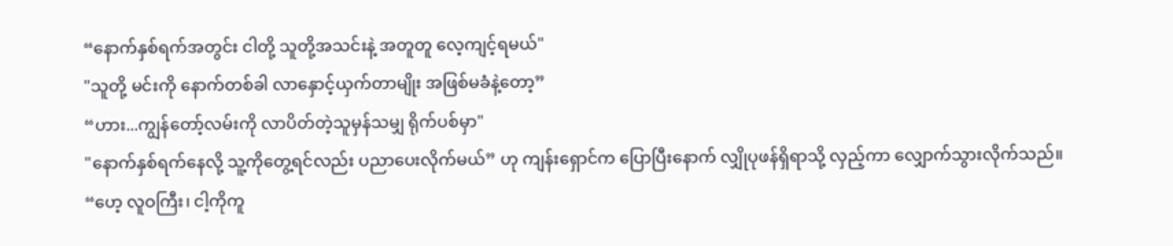“နောက်နှစ်ရက်အတွင်း ငါတို့ သူတို့အသင်းနဲ့ အတူတူ လေ့ကျင့်ရမယ်"
"သူတို့ မင်းကို နောက်တစ်ခါ လာနှောင့်ယှက်တာမျိုး အဖြစ်မခံနဲ့တော့”
“ဟား...ကျွန်တော့်လမ်းကို လာပိတ်တဲ့သူမှန်သမျှ ရိုက်ပစ်မှာ"
"နောက်နှစ်ရက်နေလို့ သူ့ကိုတွေ့ရင်လည်း ပညာပေးလိုက်မယ်” ဟု ကျန်းရှောင်က ပြောပြီးနောက် လျှိုပုဖန်ရှိရာသို့ လှည့်ကာ လျှောက်သွားလိုက်သည်။
“ဟေ့ လူဝကြီး၊ ငါ့ကိုကူ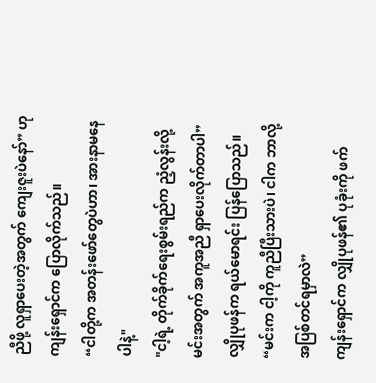ညီဖို့ လူရှာပေးတဲ့အတွက် ကျေးဇူးပဲနော်” ဟု ကျန်းရှောင်က ပြောလိုက်သည်။
“ငါတို့က အတန်းဖော်တွေပဲဟာ၊ အားနာမနေပါနဲ့"
"ငါ့ရဲ့ တိုက်ခိုက်ရေးစွမ်းရည်က ညံ့လွန်းလို့ မင်းအတွက် အကူအညီ ရှာပေးလိုက်တာပါ”
လျှိုပုဖန်က ရယ်မောရင်း ပြန်ပြောသည်။
“မင်းက ငါ့ကို ကူညီပြီးသားပဲ၊ ငါက ဘာလို့ အပြစ်တင်ရမှာလဲ”
ကျန်းရှောင်က လျှိုပုဖန်၏ ပုခုံးကို ဖက်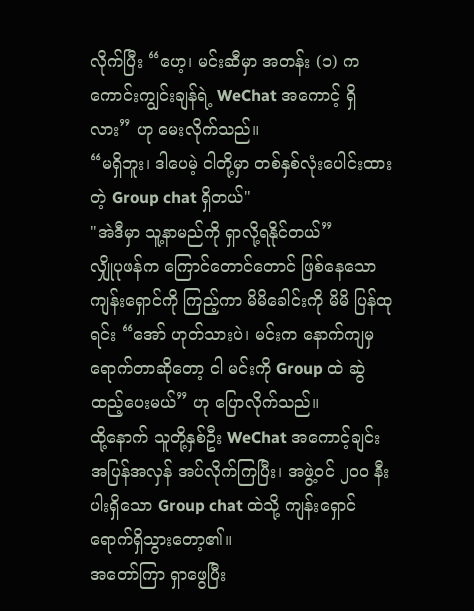လိုက်ပြီး “ဟေ့၊ မင်းဆီမှာ အတန်း (၁) က ကောင်းကျွင်းချန်ရဲ့ WeChat အကောင့် ရှိလား” ဟု မေးလိုက်သည်။
“မရှိဘူး၊ ဒါပေမဲ့ ငါတို့မှာ တစ်နှစ်လုံးပေါင်းထားတဲ့ Group chat ရှိတယ်"
"အဲဒီမှာ သူ့နာမည်ကို ရှာလို့ရနိုင်တယ်”
လျှိုပုဖန်က ကြောင်တောင်တောင် ဖြစ်နေသော ကျန်းရှောင်ကို ကြည့်ကာ မိမိခေါင်းကို မိမိ ပြန်ထုရင်း “အော် ဟုတ်သားပဲ၊ မင်းက နောက်ကျမှ ရောက်တာဆိုတော့ ငါ မင်းကို Group ထဲ ဆွဲထည့်ပေးမယ်” ဟု ပြောလိုက်သည်။
ထို့နောက် သူတို့နှစ်ဦး WeChat အကောင့်ချင်း အပြန်အလှန် အပ်လိုက်ကြပြီး၊ အဖွဲ့ဝင် ၂၀၀ နီးပါးရှိသော Group chat ထဲသို့ ကျန်းရှောင် ရောက်ရှိသွားတော့၏။
အတော်ကြာ ရှာဖွေပြီး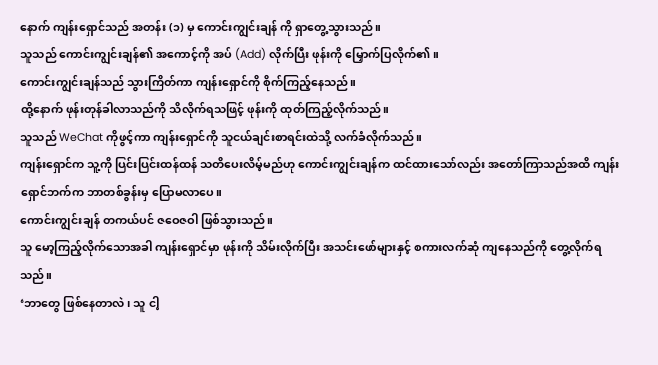နောက် ကျန်းရှောင်သည် အတန်း (၁) မှ ကောင်းကျွင်းချန် ကို ရှာတွေ့သွားသည်။
သူသည် ကောင်းကျွင်းချန်၏ အကောင့်ကို အပ် (Add) လိုက်ပြီး ဖုန်းကို မြှောက်ပြလိုက်၏။
ကောင်းကျွင်းချန်သည် သွားကြိတ်ကာ ကျန်းရှောင်ကို စိုက်ကြည့်နေသည်။
ထို့နောက် ဖုန်းတုန်ခါလာသည်ကို သိလိုက်ရသဖြင့် ဖုန်းကို ထုတ်ကြည့်လိုက်သည်။
သူသည် WeChat ကိုဖွင့်ကာ ကျန်းရှောင်ကို သူငယ်ချင်းစာရင်းထဲသို့ လက်ခံလိုက်သည်။
ကျန်းရှောင်က သူ့ကို ပြင်းပြင်းထန်ထန် သတိပေးလိမ့်မည်ဟု ကောင်းကျွင်းချန်က ထင်ထားသော်လည်း အတော်ကြာသည်အထိ ကျန်းရှောင်ဘက်က ဘာတစ်ခွန်းမှ ပြောမလာပေ။
ကောင်းကျွင်းချန် တကယ်ပင် ဇဝေဇဝါ ဖြစ်သွားသည်။
သူ မော့ကြည့်လိုက်သောအခါ ကျန်းရှောင်မှာ ဖုန်းကို သိမ်းလိုက်ပြီး အသင်းဖော်များနှင့် စကားလက်ဆုံ ကျနေသည်ကို တွေ့လိုက်ရသည်။
‘ဘာတွေ ဖြစ်နေတာလဲ၊ သူ ငါ့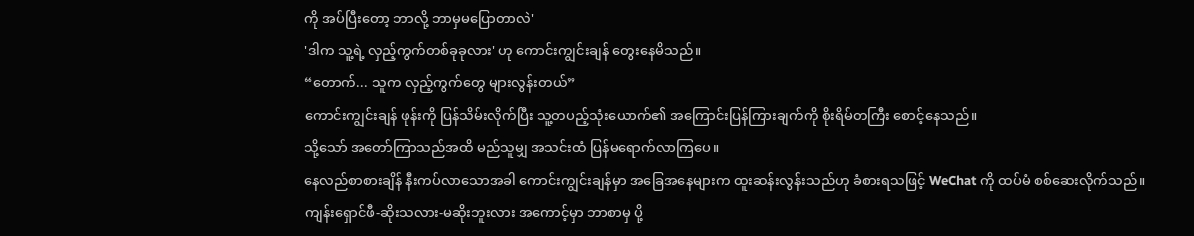ကို အပ်ပြီးတော့ ဘာလို့ ဘာမှမပြောတာလဲ'
'ဒါက သူ့ရဲ့ လှည့်ကွက်တစ်ခုခုလား' ဟု ကောင်းကျွင်းချန် တွေးနေမိသည်။
“တောက်... သူက လှည့်ကွက်တွေ များလွန်းတယ်”
ကောင်းကျွင်းချန် ဖုန်းကို ပြန်သိမ်းလိုက်ပြီး သူ့တပည့်သုံးယောက်၏ အကြောင်းပြန်ကြားချက်ကို စိုးရိမ်တကြီး စောင့်နေသည်။
သို့သော် အတော်ကြာသည်အထိ မည်သူမျှ အသင်းထံ ပြန်မရောက်လာကြပေ။
နေလည်စာစားချိန် နီးကပ်လာသောအခါ ကောင်းကျွင်းချန်မှာ အခြေအနေများက ထူးဆန်းလွန်းသည်ဟု ခံစားရသဖြင့် WeChat ကို ထပ်မံ စစ်ဆေးလိုက်သည်။
ကျန်းရှောင်ဖီ-ဆိုးသလား-မဆိုးဘူးလား အကောင့်မှာ ဘာစာမှ ပို့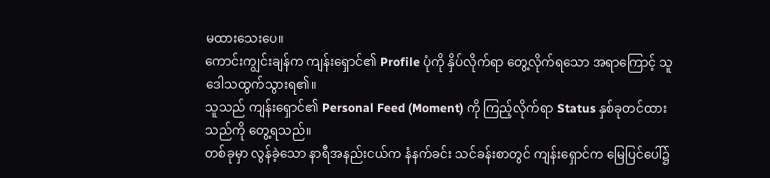မထားသေးပေ။
ကောင်းကျွင်းချန်က ကျန်းရှောင်၏ Profile ပုံကို နှိပ်လိုက်ရာ တွေ့လိုက်ရသော အရာကြောင့် သူ ဒေါသထွက်သွားရ၏။
သူသည် ကျန်းရှောင်၏ Personal Feed (Moment) ကို ကြည့်လိုက်ရာ Status နှစ်ခုတင်ထားသည်ကို တွေ့ရသည်။
တစ်ခုမှာ လွန်ခဲ့သော နာရီအနည်းငယ်က နံနက်ခင်း သင်ခန်းစာတွင် ကျန်းရှောင်က မြေပြင်ပေါ်၌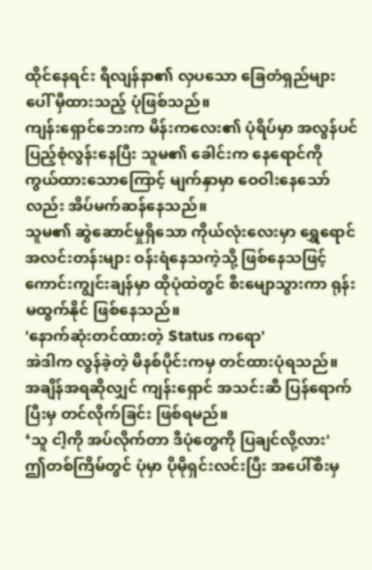ထိုင်နေရင်း ရီလျန်နာ၏ လှပသော ခြေတံရှည်များပေါ် မှီထားသည့် ပုံဖြစ်သည်။
ကျန်းရှောင်ဘေးက မိန်းကလေး၏ ပုံရိပ်မှာ အလွန်ပင် ပြည့်စုံလွန်းနေပြီး သူမ၏ ခေါင်းက နေရောင်ကို ကွယ်ထားသောကြောင့် မျက်နှာမှာ ဝေဝါးနေသော်လည်း အိပ်မက်ဆန်နေသည်။
သူမ၏ ဆွဲဆောင်မှုရှိသော ကိုယ်လုံးလေးမှာ ရွှေရောင်အလင်းတန်းများ ဝန်းရံနေသကဲ့သို့ ဖြစ်နေသဖြင့် ကောင်းကျွင်းချန်မှာ ထိုပုံထဲတွင် စီးမျောသွားကာ ရုန်းမထွက်နိုင် ဖြစ်နေသည်။
'နောက်ဆုံးတင်ထားတဲ့ Status ကရော'
အဲဒါက လွန်ခဲ့တဲ့ မိနစ်ပိုင်းကမှ တင်ထားပုံရသည်။
အချိန်အရဆိုလျှင် ကျန်းရှောင် အသင်းဆီ ပြန်ရောက်ပြီးမှ တင်လိုက်ခြင်း ဖြစ်ရမည်။
‘သူ ငါ့ကို အပ်လိုက်တာ ဒီပုံတွေကို ပြချင်လို့လား'
ဤတစ်ကြိမ်တွင် ပုံမှာ ပိုမိုရှင်းလင်းပြီး အပေါ်စီးမှ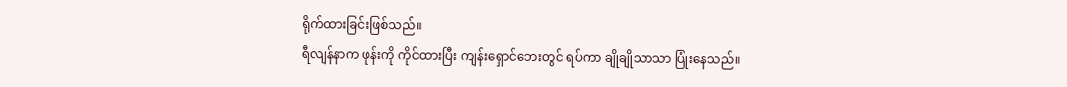ရိုက်ထားခြင်းဖြစ်သည်။
ရီလျန်နာက ဖုန်းကို ကိုင်ထားပြီး ကျန်းရှောင်ဘေးတွင် ရပ်ကာ ချိုချိုသာသာ ပြုံးနေသည်။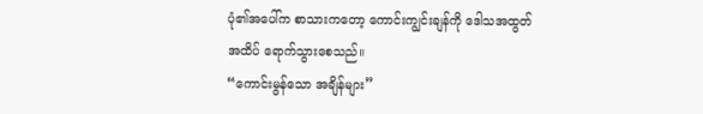ပုံ၏အပေါ်က စာသားကတော့ ကောင်းကျွင်းချန်ကို ဒေါသအထွတ်အထိပ် ရောက်သွားစေသည်။
“ကောင်းမွန်သော အချိန်များ”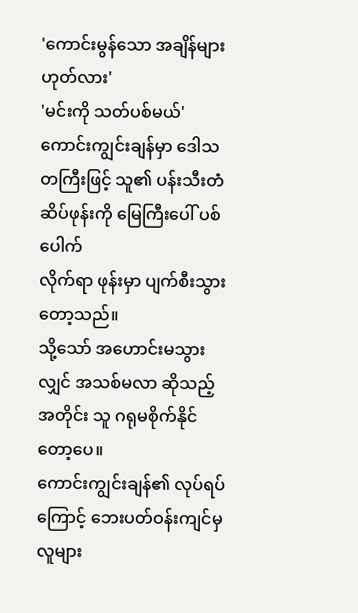'ကောင်းမွန်သော အချိန်များ ဟုတ်လား'
'မင်းကို သတ်ပစ်မယ်'
ကောင်းကျွင်းချန်မှာ ဒေါသတကြီးဖြင့် သူ၏ ပန်းသီးတံဆိပ်ဖုန်းကို မြေကြီးပေါ် ပစ်ပေါက်
လိုက်ရာ ဖုန်းမှာ ပျက်စီးသွားတော့သည်။
သို့သော် အဟောင်းမသွားလျှင် အသစ်မလာ ဆိုသည့်အတိုင်း သူ ဂရုမစိုက်နိုင်တော့ပေ။
ကောင်းကျွင်းချန်၏ လုပ်ရပ်ကြောင့် ဘေးပတ်ဝန်းကျင်မှ လူများ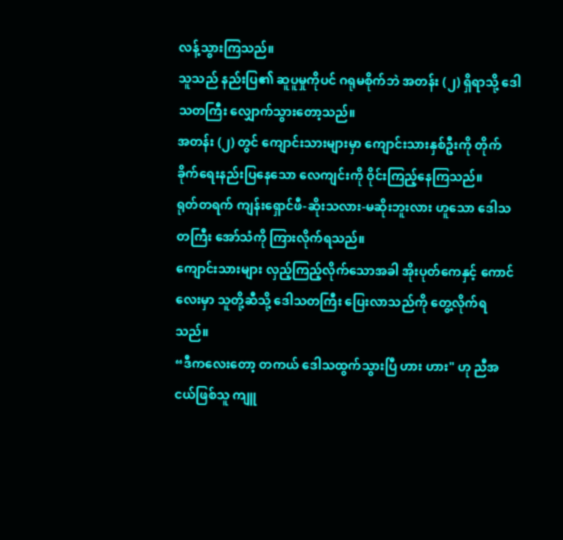လန့်သွားကြသည်။
သူသည် နည်းပြ၏ ဆူပူမှုကိုပင် ဂရုမစိုက်ဘဲ အတန်း (၂) ရှိရာသို့ ဒေါသတကြီး လျှောက်သွားတော့သည်။
အတန်း (၂) တွင် ကျောင်းသားများမှာ ကျောင်းသားနှစ်ဦးကို တိုက်ခိုက်ရေးနည်းပြနေသော လေကျင်းကို ဝိုင်းကြည့်နေကြသည်။
ရုတ်တရက် ကျန်းရှောင်ဖီ-ဆိုးသလား-မဆိုးဘူးလား ဟူသော ဒေါသတကြီး အော်သံကို ကြားလိုက်ရသည်။
ကျောင်းသားများ လှည့်ကြည့်လိုက်သောအခါ အိုးပုတ်ကေနှင့် ကောင်လေးမှာ သူတို့ဆီသို့ ဒေါသတကြီး ပြေးလာသည်ကို တွေ့လိုက်ရသည်။
“ဒီကလေးတော့ တကယ် ဒေါသထွက်သွားပြီ ဟား ဟား" ဟု ညီအငယ်ဖြစ်သူ ကျူ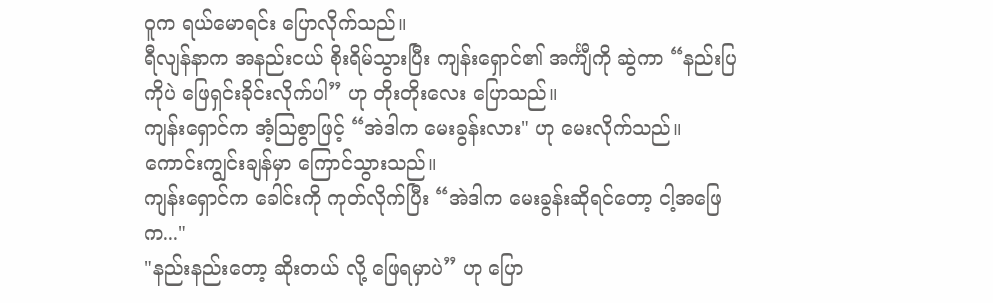ဝူက ရယ်မောရင်း ပြောလိုက်သည်။
ရီလျန်နာက အနည်းငယ် စိုးရိမ်သွားပြီး ကျန်းရှောင်၏ အင်္ကျီကို ဆွဲကာ “နည်းပြကိုပဲ ဖြေရှင်းခိုင်းလိုက်ပါ” ဟု တိုးတိုးလေး ပြောသည်။
ကျန်းရှောင်က အံ့သြစွာဖြင့် “အဲဒါက မေးခွန်းလား" ဟု မေးလိုက်သည်။
ကောင်းကျွင်းချန်မှာ ကြောင်သွားသည်။
ကျန်းရှောင်က ခေါင်းကို ကုတ်လိုက်ပြီး “အဲဒါက မေးခွန်းဆိုရင်တော့ ငါ့အဖြေက..."
"နည်းနည်းတော့ ဆိုးတယ် လို့ ဖြေရမှာပဲ” ဟု ပြော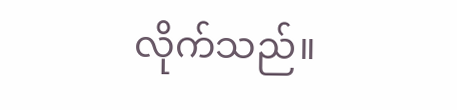လိုက်သည်။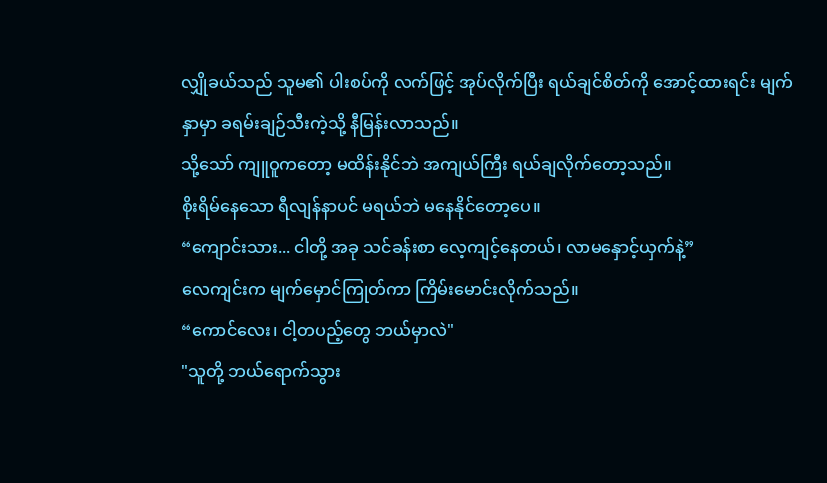လျှိုခယ်သည် သူမ၏ ပါးစပ်ကို လက်ဖြင့် အုပ်လိုက်ပြီး ရယ်ချင်စိတ်ကို အောင့်ထားရင်း မျက်နှာမှာ ခရမ်းချဉ်သီးကဲ့သို့ နီမြန်းလာသည်။
သို့သော် ကျူဝူကတော့ မထိန်းနိုင်ဘဲ အကျယ်ကြီး ရယ်ချလိုက်တော့သည်။
စိုးရိမ်နေသော ရီလျန်နာပင် မရယ်ဘဲ မနေနိုင်တော့ပေ။
“ကျောင်းသား... ငါတို့ အခု သင်ခန်းစာ လေ့ကျင့်နေတယ်၊ လာမနှောင့်ယှက်နဲ့”
လေကျင်းက မျက်မှောင်ကြုတ်ကာ ကြိမ်းမောင်းလိုက်သည်။
“ကောင်လေး၊ ငါ့တပည့်တွေ ဘယ်မှာလဲ"
"သူတို့ ဘယ်ရောက်သွား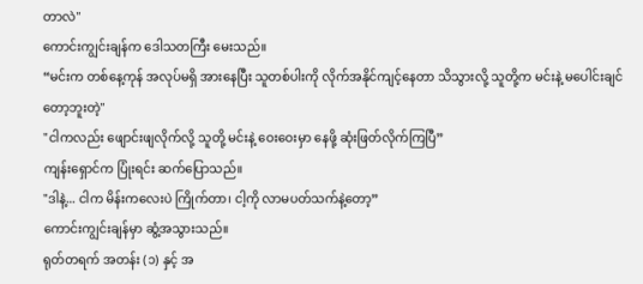တာလဲ"
ကောင်းကျွင်းချန်က ဒေါသတကြီး မေးသည်။
“မင်းက တစ်နေ့ကုန် အလုပ်မရှိ အားနေပြီး သူတစ်ပါးကို လိုက်အနိုင်ကျင့်နေတာ သိသွားလို့ သူတို့က မင်းနဲ့ မပေါင်းချင်တော့ဘူးတဲ့"
"ငါကလည်း ဖျောင်းဖျလိုက်လို့ သူတို့ မင်းနဲ့ ဝေးဝေးမှာ နေဖို့ ဆုံးဖြတ်လိုက်ကြပြီ”
ကျန်းရှောင်က ပြုံးရင်း ဆက်ပြောသည်။
"ဒါနဲ့... ငါက မိန်းကလေးပဲ ကြိုက်တာ၊ ငါ့ကို လာမပတ်သက်နဲ့တော့”
ကောင်းကျွင်းချန်မှာ ဆွံ့အသွားသည်။
ရုတ်တရက် အတန်း (၁) နှင့် အ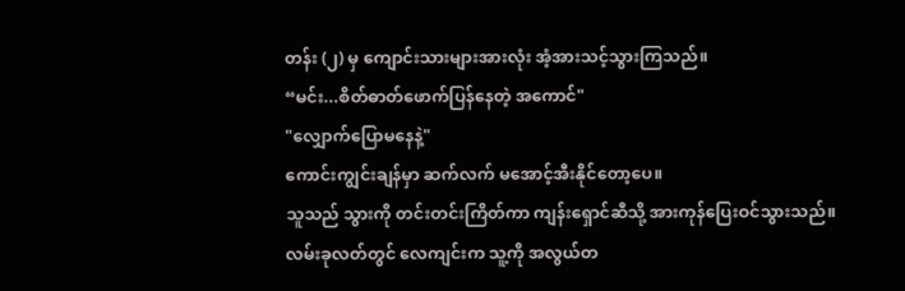တန်း (၂) မှ ကျောင်းသားများအားလုံး အံ့အားသင့်သွားကြသည်။
“မင်း...စိတ်ဓာတ်ဖောက်ပြန်နေတဲ့ အကောင်"
"လျှောက်ပြောမနေနဲ့"
ကောင်းကျွင်းချန်မှာ ဆက်လက် မအောင့်အီးနိုင်တော့ပေ။
သူသည် သွားကို တင်းတင်းကြိတ်ကာ ကျန်းရှောင်ဆီသို့ အားကုန်ပြေးဝင်သွားသည်။
လမ်းခုလတ်တွင် လေကျင်းက သူ့ကို အလွယ်တ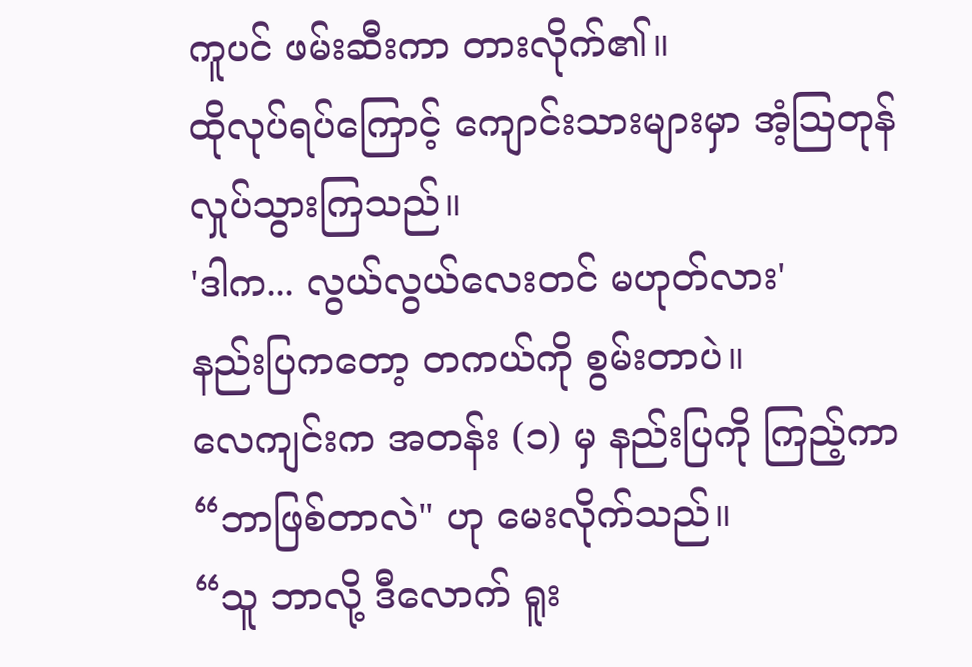ကူပင် ဖမ်းဆီးကာ တားလိုက်၏။
ထိုလုပ်ရပ်ကြောင့် ကျောင်းသားများမှာ အံ့သြတုန်လှုပ်သွားကြသည်။
'ဒါက... လွယ်လွယ်လေးတင် မဟုတ်လား'
နည်းပြကတော့ တကယ်ကို စွမ်းတာပဲ။
လေကျင်းက အတန်း (၁) မှ နည်းပြကို ကြည့်ကာ “ဘာဖြစ်တာလဲ" ဟု မေးလိုက်သည်။
“သူ ဘာလို့ ဒီလောက် ရူး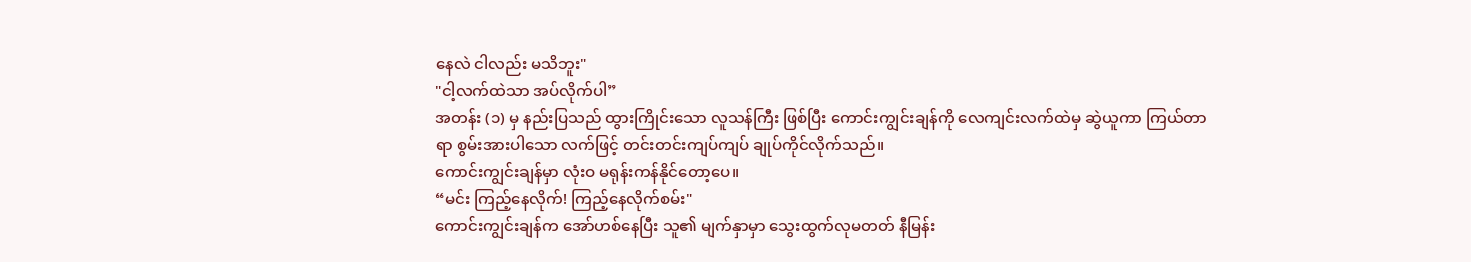နေလဲ ငါလည်း မသိဘူး"
"ငါ့လက်ထဲသာ အပ်လိုက်ပါ”
အတန်း (၁) မှ နည်းပြသည် ထွားကြိုင်းသော လူသန်ကြီး ဖြစ်ပြီး ကောင်းကျွင်းချန်ကို လေကျင်းလက်ထဲမှ ဆွဲယူကာ ကြယ်တာရာ စွမ်းအားပါသော လက်ဖြင့် တင်းတင်းကျပ်ကျပ် ချုပ်ကိုင်လိုက်သည်။
ကောင်းကျွင်းချန်မှာ လုံးဝ မရုန်းကန်နိုင်တော့ပေ။
“မင်း ကြည့်နေလိုက်! ကြည့်နေလိုက်စမ်း"
ကောင်းကျွင်းချန်က အော်ဟစ်နေပြီး သူ၏ မျက်နှာမှာ သွေးထွက်လုမတတ် နီမြန်း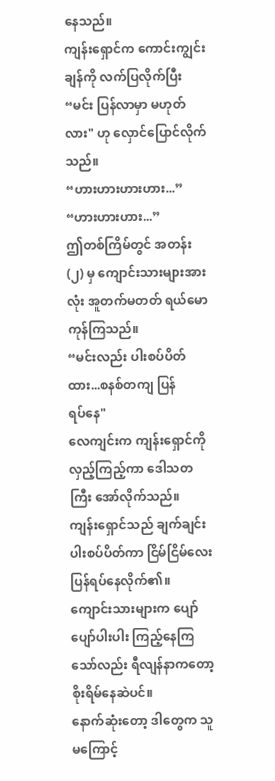နေသည်။
ကျန်းရှောင်က ကောင်းကျွင်းချန်ကို လက်ပြလိုက်ပြီး “မင်း ပြန်လာမှာ မဟုတ်လား" ဟု လှောင်ပြောင်လိုက်သည်။
“ဟားဟားဟားဟား...”
“ဟားဟားဟား...”
ဤတစ်ကြိမ်တွင် အတန်း (၂) မှ ကျောင်းသားများအားလုံး အူတက်မတတ် ရယ်မောကုန်ကြသည်။
“မင်းလည်း ပါးစပ်ပိတ်ထား...စနစ်တကျ ပြန်
ရပ်နေ"
လေကျင်းက ကျန်းရှောင်ကို လှည့်ကြည့်ကာ ဒေါသတကြီး အော်လိုက်သည်။
ကျန်းရှောင်သည် ချက်ချင်း ပါးစပ်ပိတ်ကာ ငြိမ်ငြိမ်လေး ပြန်ရပ်နေလိုက်၏။
ကျောင်းသားများက ပျော်ပျော်ပါးပါး ကြည့်နေကြသော်လည်း ရီလျန်နာကတော့ စိုးရိမ်နေဆဲပင်။
နောက်ဆုံးတော့ ဒါတွေက သူမကြောင့်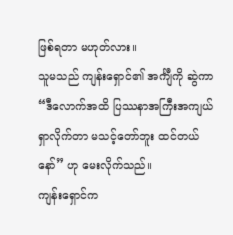ဖြစ်ရတာ မဟုတ်လား။
သူမသည် ကျန်းရှောင်၏ အင်္ကျီကို ဆွဲကာ “ဒီလောက်အထိ ပြဿနာအကြီးအကျယ် ရှာလိုက်တာ မသင့်တော်ဘူး ထင်တယ်နော်” ဟု မေးလိုက်သည်။
ကျန်းရှောင်က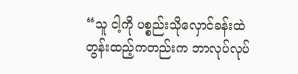“သူ ငါ့ကို ပစ္စည်းသိုလှောင်ခန်းထဲ တွန်းထည့်ကတည်းက ဘာလုပ်လုပ်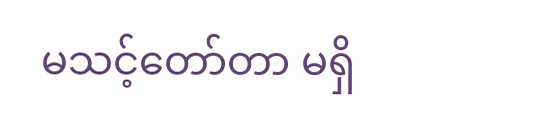မသင့်တော်တာ မရှိ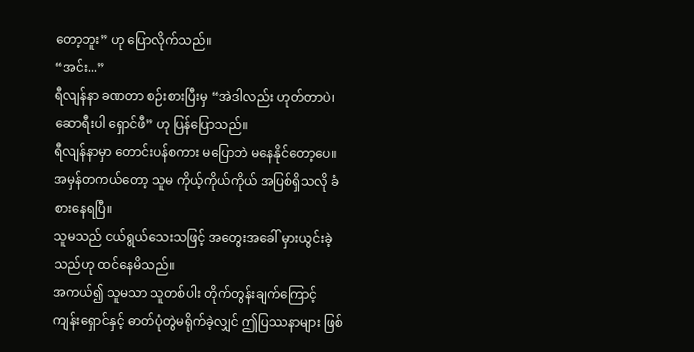တော့ဘူး” ဟု ပြောလိုက်သည်။
“အင်း...”
ရီလျန်နာ ခဏတာ စဉ်းစားပြီးမှ “အဲဒါလည်း ဟုတ်တာပဲ၊ ဆောရီးပါ ရှောင်ဖီ” ဟု ပြန်ပြောသည်။
ရီလျန်နာမှာ တောင်းပန်စကား မပြောဘဲ မနေနိုင်တော့ပေ။
အမှန်တကယ်တော့ သူမ ကိုယ့်ကိုယ်ကိုယ် အပြစ်ရှိသလို ခံစားနေရပြီ။
သူမသည် ငယ်ရွယ်သေးသဖြင့် အတွေးအခေါ် မှားယွင်းခဲ့သည်ဟု ထင်နေမိသည်။
အကယ်၍ သူမသာ သူတစ်ပါး တိုက်တွန်းချက်ကြောင့် ကျန်းရှောင်နှင့် ဓာတ်ပုံတွဲမရိုက်ခဲ့လျှင် ဤပြဿနာများ ဖြစ်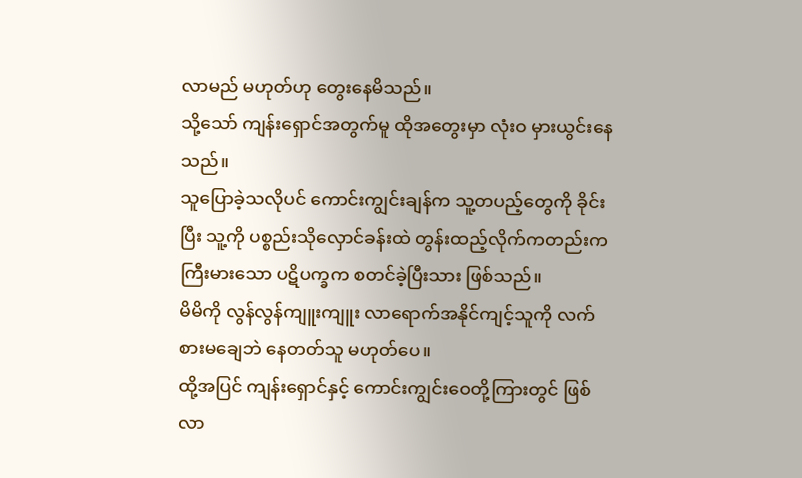လာမည် မဟုတ်ဟု တွေးနေမိသည်။
သို့သော် ကျန်းရှောင်အတွက်မူ ထိုအတွေးမှာ လုံးဝ မှားယွင်းနေသည်။
သူပြောခဲ့သလိုပင် ကောင်းကျွင်းချန်က သူ့တပည့်တွေကို ခိုင်းပြီး သူ့ကို ပစ္စည်းသိုလှောင်ခန်းထဲ တွန်းထည့်လိုက်ကတည်းက ကြီးမားသော ပဋိပက္ခက စတင်ခဲ့ပြီးသား ဖြစ်သည်။
မိမိကို လွန်လွန်ကျူးကျူး လာရောက်အနိုင်ကျင့်သူကို လက်စားမချေဘဲ နေတတ်သူ မဟုတ်ပေ။
ထို့အပြင် ကျန်းရှောင်နှင့် ကောင်းကျွင်းဝေတို့ကြားတွင် ဖြစ်လာ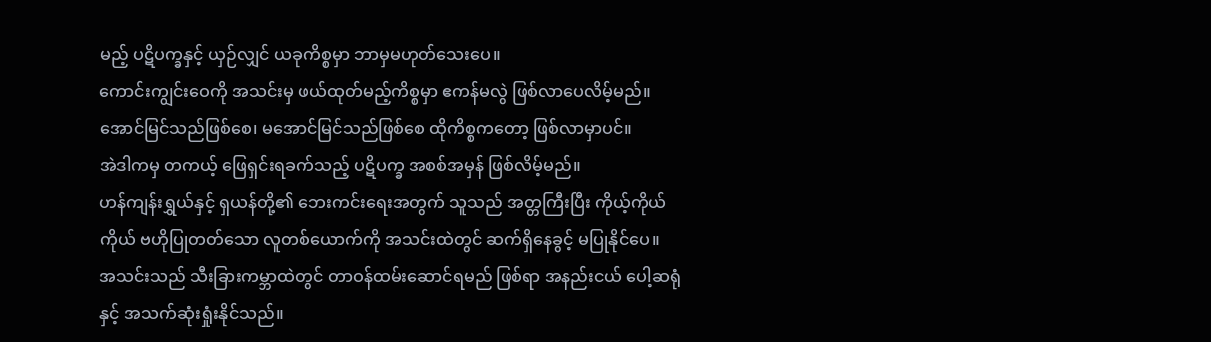မည့် ပဋိပက္ခနှင့် ယှဉ်လျှင် ယခုကိစ္စမှာ ဘာမှမဟုတ်သေးပေ။
ကောင်းကျွင်းဝေကို အသင်းမှ ဖယ်ထုတ်မည့်ကိစ္စမှာ ဧကန်မလွဲ ဖြစ်လာပေလိမ့်မည်။
အောင်မြင်သည်ဖြစ်စေ၊ မအောင်မြင်သည်ဖြစ်စေ ထိုကိစ္စကတော့ ဖြစ်လာမှာပင်။
အဲဒါကမှ တကယ့် ဖြေရှင်းရခက်သည့် ပဋိပက္ခ အစစ်အမှန် ဖြစ်လိမ့်မည်။
ဟန်ကျန်းရွှယ်နှင့် ရှယန်တို့၏ ဘေးကင်းရေးအတွက် သူသည် အတ္တကြီးပြီး ကိုယ့်ကိုယ်ကိုယ် ဗဟိုပြုတတ်သော လူတစ်ယောက်ကို အသင်းထဲတွင် ဆက်ရှိနေခွင့် မပြုနိုင်ပေ။
အသင်းသည် သီးခြားကမ္ဘာထဲတွင် တာဝန်ထမ်းဆောင်ရမည် ဖြစ်ရာ အနည်းငယ် ပေါ့ဆရုံနှင့် အသက်ဆုံးရှုံးနိုင်သည်။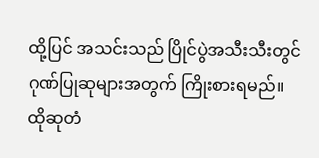ထို့ပြင် အသင်းသည် ပြိုင်ပွဲအသီးသီးတွင် ဂုဏ်ပြုဆုများအတွက် ကြိုးစားရမည်။
ထိုဆုတံ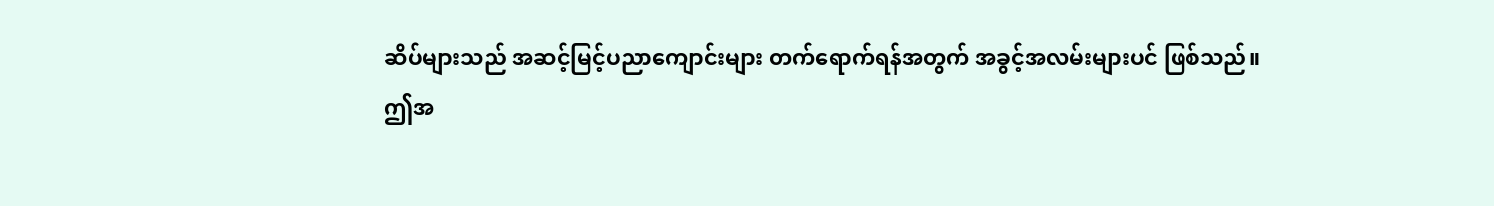ဆိပ်များသည် အဆင့်မြင့်ပညာကျောင်းများ တက်ရောက်ရန်အတွက် အခွင့်အလမ်းများပင် ဖြစ်သည်။
ဤအ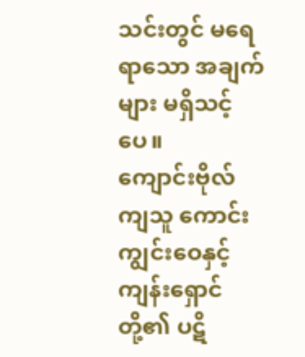သင်းတွင် မရေရာသော အချက်များ မရှိသင့်ပေ။
ကျောင်းဗိုလ်ကျသူ ကောင်းကျွင်းဝေနှင့် ကျန်းရှောင်တို့၏ ပဋိ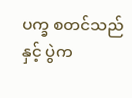ပက္ခ စတင်သည်နှင့် ပွဲက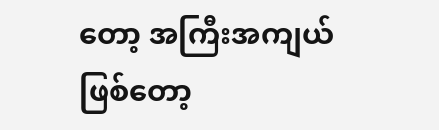တော့ အကြီးအကျယ် ဖြစ်တော့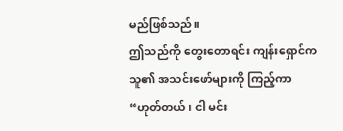မည်ဖြစ်သည်။
ဤသည်ကို တွေးတောရင်း ကျန်းရှောင်က သူ၏ အသင်းဖော်များကို ကြည့်ကာ “ဟုတ်တယ်၊ ငါ မင်း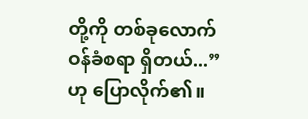တို့ကို တစ်ခုလောက် ဝန်ခံစရာ ရှိတယ်...” ဟု ပြောလိုက်၏။